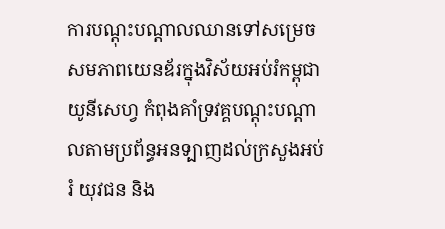ការបណ្តុះបណ្តាលឈានទៅសម្រេចសមភាពយេនឌ័រក្នុងវិស័យអប់រំកម្ពុជា
យូនីសេហ្វ កំពុងគាំទ្រវគ្គបណ្តុះបណ្តាលតាមប្រព័ន្ធអនទ្បាញដល់ក្រសួងអប់រំ យុវជន និង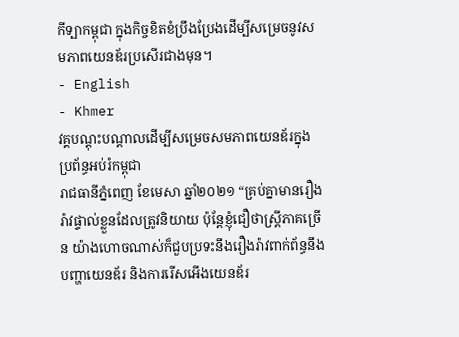កីទ្បាកម្ពុជា ក្នុងកិច្ចខិតខំប្រឹងប្រែងដើម្បីសម្រេចនូវសមភាពយេនឌ័រប្រសើរជាងមុន។
- English
- Khmer
វគ្គបណ្តុះបណ្តាលដើម្បីសម្រេចសមភាពយេនឌ័រក្នុងប្រព័ន្ធអប់រំកម្ពុជា
រាជធានីភ្នំពេញ ខែមេសា ឆ្នាំ២០២១ “គ្រប់គ្នាមានរឿងរ៉ាវផ្ទាល់ខ្លួនដែលត្រូវនិយាយ ប៉ុន្តែខ្ញុំជឿថាស្ដ្រីភាគច្រើន យ៉ាងហោចណាស់ក៏ជួបប្រទះនឹងរឿងរ៉ាវពាក់ព័ន្ធនឹងបញ្ហាយេនឌ័រ និងការរើសអើងយេនឌ័រ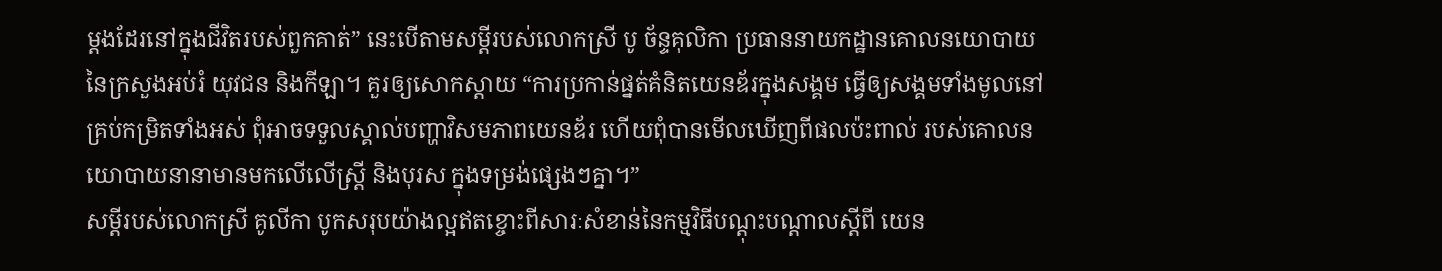ម្តងដែរនៅក្នុងជីវិតរបស់ពួកគាត់” នេះបើតាមសម្ដីរបស់លោកស្រី បូ ច័ន្ទគុលិកា ប្រធាននាយកដ្ឋានគោលនយោបាយនៃក្រសួងអប់រំ យុវជន និងកីឡា។ គួរឲ្យសោកស្ដាយ “ការប្រកាន់ផ្នត់គំនិតយេនឌ័រក្នុងសង្គម ធ្វើឲ្យសង្គមទាំងមូលនៅគ្រប់កម្រិតទាំងអស់ ពុំអាចទទួលស្គាល់បញ្ហាវិសមភាពយេនឌ័រ ហើយពុំបានមើលឃើញពីផលប៉ះពាល់ របស់គោលនយោបាយនានាមានមកលើលើស្ត្រី និងបុរស ក្នុងទម្រង់ផ្សេងៗគ្នា។”
សម្តីរបស់លោកស្រី គូលីកា បូកសរុបយ៉ាងល្អឥតខ្ចោះពីសារៈសំខាន់នៃកម្មវិធីបណ្ដុះបណ្ដាលស្ដីពី យេន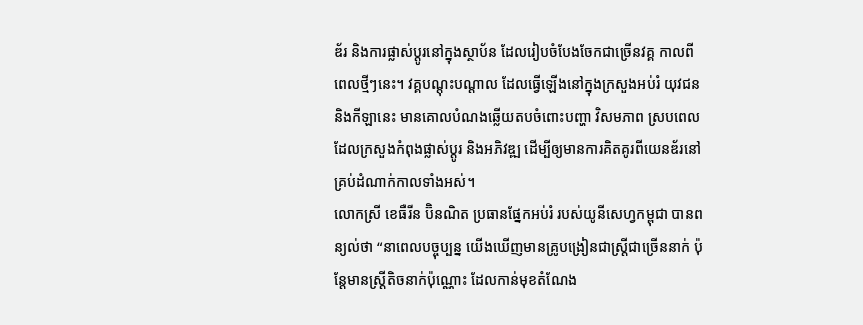ឌ័រ និងការផ្លាស់ប្តូរនៅក្នុងស្ថាប័ន ដែលរៀបចំបែងចែកជាច្រើនវគ្គ កាលពីពេលថ្មីៗនេះ។ វគ្គបណ្ដុះបណ្ដាល ដែលធ្វើឡើងនៅក្នុងក្រសួងអប់រំ យុវជន និងកីឡានេះ មានគោលបំណងឆ្លើយតបចំពោះបញ្ហា វិសមភាព ស្របពេលដែលក្រសួងកំពុងផ្លាស់ប្តូរ និងអភិវឌ្ឍ ដើម្បីឲ្យមានការគិតគូរពីយេនឌ័រនៅគ្រប់ដំណាក់កាលទាំងអស់។
លោកស្រី ខេធឺរីន ប៊ិនណិត ប្រធានផ្នែកអប់រំ របស់យូនីសេហ្វកម្ពុជា បានពន្យល់ថា “នាពេលបច្ចុប្បន្ន យើងឃើញមានគ្រូបង្រៀនជាស្ត្រីជាច្រើននាក់ ប៉ុន្តែមានស្ដ្រីតិចនាក់ប៉ុណ្ណោះ ដែលកាន់មុខតំណែង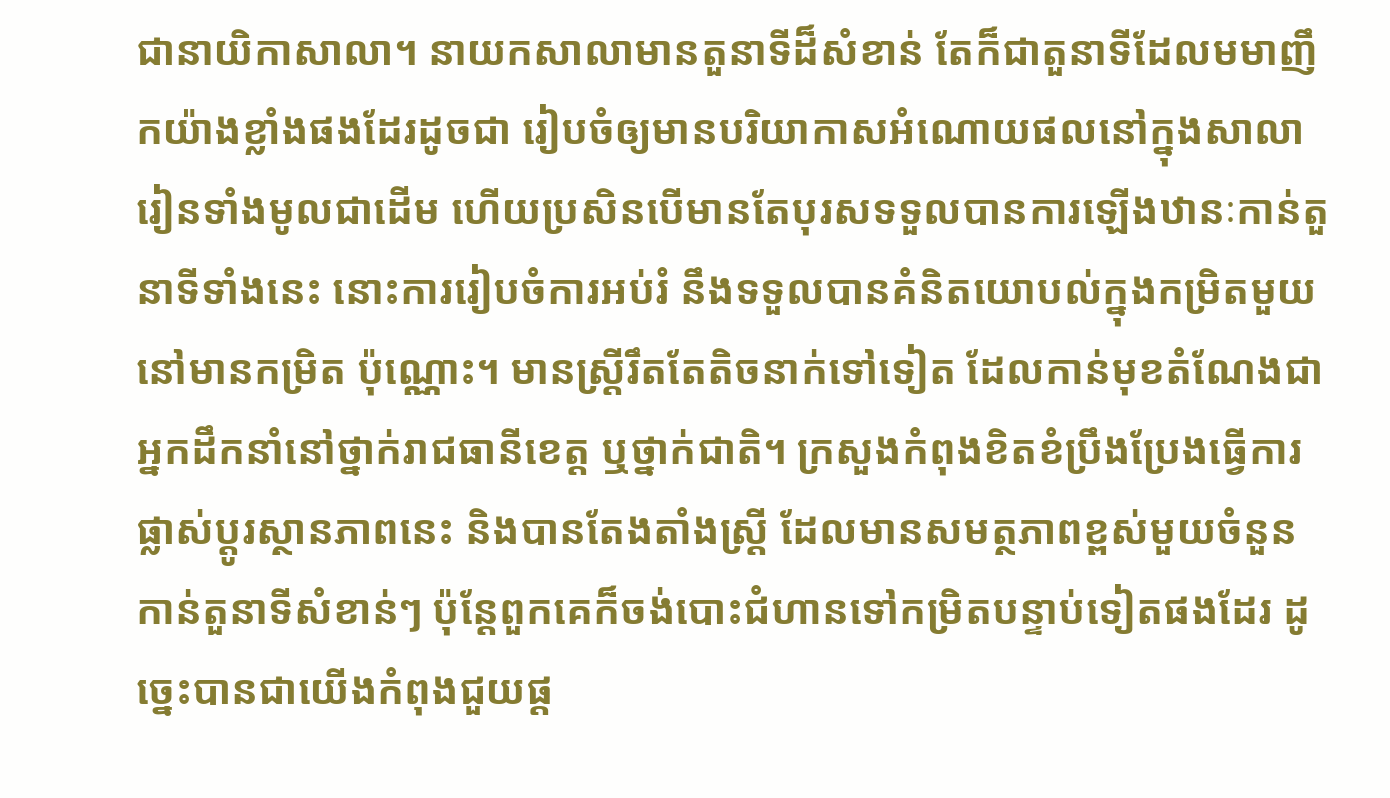ជានាយិកាសាលា។ នាយកសាលាមានតួនាទីដ៏សំខាន់ តែក៏ជាតួនាទីដែលមមាញឹកយ៉ាងខ្លាំងផងដែរដូចជា រៀបចំឲ្យមានបរិយាកាសអំណោយផលនៅក្នុងសាលារៀនទាំងមូលជាដើម ហើយប្រសិនបើមានតែបុរសទទួលបានការឡើងឋានៈកាន់តួនាទីទាំងនេះ នោះការរៀបចំការអប់រំ នឹងទទួលបានគំនិតយោបល់ក្នុងកម្រិតមួយនៅមានកម្រិត ប៉ុណ្ណោះ។ មានស្ត្រីរឹតតែតិចនាក់ទៅទៀត ដែលកាន់មុខតំណែងជាអ្នកដឹកនាំនៅថ្នាក់រាជធានីខេត្ត ឬថ្នាក់ជាតិ។ ក្រសួងកំពុងខិតខំប្រឹងប្រែងធ្វើការផ្លាស់ប្តូរស្ថានភាពនេះ និងបានតែងតាំងស្ត្រី ដែលមានសមត្ថភាពខ្ពស់មួយចំនួនកាន់តួនាទីសំខាន់ៗ ប៉ុន្តែពួកគេក៏ចង់បោះជំហានទៅកម្រិតបន្ទាប់ទៀតផងដែរ ដូច្នេះបានជាយើងកំពុងជួយផ្ត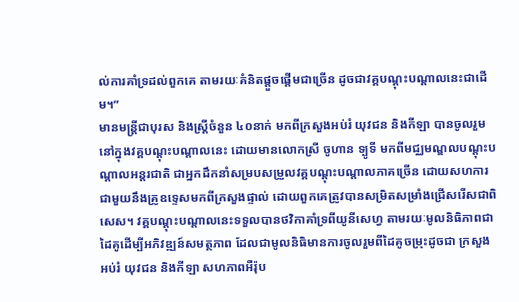ល់ការគាំទ្រដល់ពួកគេ តាមរយៈគំនិតផ្តួចផ្តើមជាច្រើន ដូចជាវគ្គបណ្ដុះបណ្ដាលនេះជាដើម។”
មានមន្ត្រីជាបុរស និងស្ត្រីចំនួន ៤០នាក់ មកពីក្រសួងអប់រំ យុវជន និងកីឡា បានចូលរួមនៅក្នុងវគ្គបណ្ដុះបណ្ដាលនេះ ដោយមានលោកស្រី ចូហាន ទ្បូទី មកពីមជ្ឈមណ្ឌលបណ្ដុះបណ្ដាលអន្តរជាតិ ជាអ្នកដឹកនាំសម្របសម្រួលវគ្គបណ្ដុះបណ្ដាលភាគច្រើន ដោយសហការជាមួយនឹងគ្រូឧទ្ទេសមកពីក្រសួងផ្ទាល់ ដោយពួកគេត្រូវបានសម្រិតសម្រាំងជ្រើសរើសជាពិសេស។ វគ្គបណ្តុះបណ្តាលនេះទទួលបានថវិកាគាំទ្រពីយូនីសេហ្វ តាមរយៈមូលនិធិភាពជាដៃគូដើម្បីអភិវឌ្ឍន៍សមត្ថភាព ដែលជាមូលនិធិមានការចូលរួមពីដៃគូចម្រុះដូចជា ក្រសួងអប់រំ យុវជន និងកីឡា សហភាពអឺរ៉ុប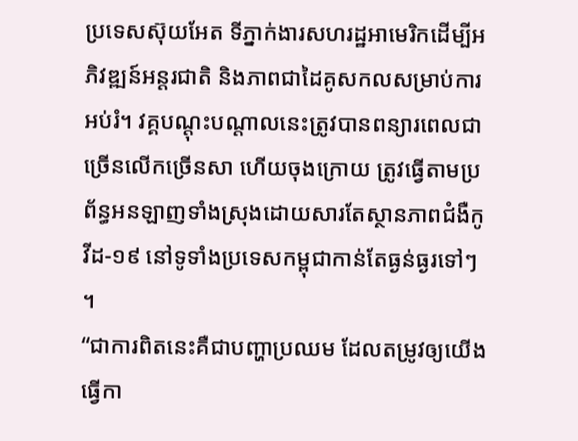ប្រទេសស៊ុយអែត ទីភ្នាក់ងារសហរដ្ឋអាមេរិកដើម្បីអភិវឌ្ឍន៍អន្តរជាតិ និងភាពជាដៃគូសកលសម្រាប់ការអប់រំ។ វគ្គបណ្ដុះបណ្ដាលនេះត្រូវបានពន្យារពេលជាច្រើនលើកច្រើនសា ហើយចុងក្រោយ ត្រូវធ្វើតាមប្រព័ន្ធអនឡាញទាំងស្រុងដោយសារតែស្ថានភាពជំងឺកូវីដ-១៩ នៅទូទាំងប្រទេសកម្ពុជាកាន់តែធ្ងន់ធ្ងរទៅៗ ។
“ជាការពិតនេះគឺជាបញ្ហាប្រឈម ដែលតម្រូវឲ្យយើងធ្វើកា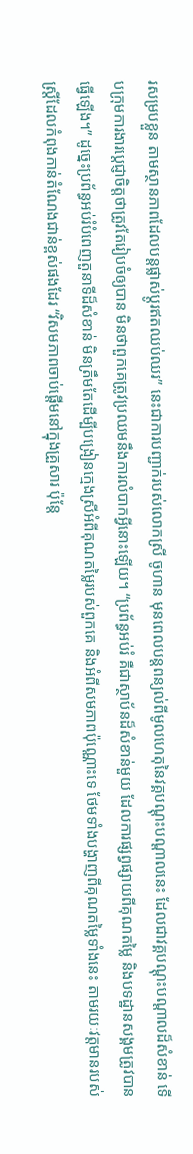រសម្របខ្លួន តាមស្ថានភាពដែលបន្តផ្លាស់ប្តូរឥតឈប់ឈរ” នេះជាការបញ្ជាក់របស់លោកស្រី ចូហាន មុនពេលបន្តពន្យល់ពីមូលហេតុនៃវគ្គបណ្ដុះបណ្ដាលនេះ ដែលជាវគ្គបណ្ដុះបណ្ដាលដ៏សំខាន់ ទើបក្រុមការងារប្តេជ្ញាចិត្តថាត្រូវតែរៀបចំឲ្យបាន មិនថាពួកគេត្រូវប្រឈមនឹងការលំបាកអ្វីនោះឡើយ។ “ប្រព័ន្ធអប់រំ គឺជាស្ថាប័នដ៏សំខាន់មួយ ដែលការផ្សព្វផ្សាយពីគុណតម្លៃ និងបទដ្ឋានសង្គមត្រូវបានធ្វើឡើង។” ដូច្នេះប្រព័ន្ធអប់រំបំពេញតួនាទីដ៏សំខាន់ មិនត្រឹមតែដើម្បីបង្រៀនក្មេងស្រីអំពីគុណតម្លៃរបស់ពួកគេ និងអំពីសមភាពប៉ុណ្ណោះទេ ថែមទាំងបង្ហាញពីគុណតម្លៃទាំងនេះ តាមរយៈវត្តមានរបស់ស្ត្រីដែលកំពុងកាន់តំណែងជាន់ខ្ពស់ផងដែរ “វិសមភាពចាប់ផ្តើមនៅក្នុងគ្រួសារ ប៉ុន្តែ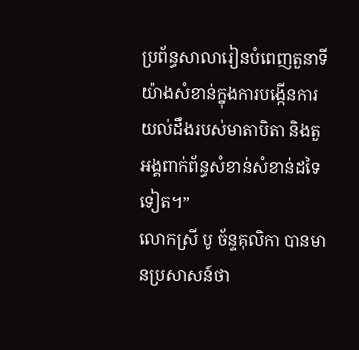ប្រព័ន្ធសាលារៀនបំពេញតួនាទីយ៉ាងសំខាន់ក្នុងការបង្កើនការយល់ដឹងរបស់មាតាបិតា និងតួអង្គពាក់ព័ន្ធសំខាន់សំខាន់ដទៃទៀត។”
លោកស្រី បូ ច័ន្ទគុលិកា បានមានប្រសាសន៍ថា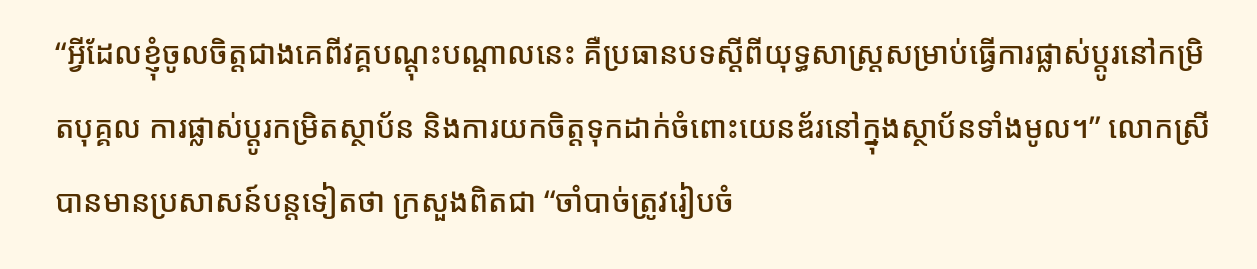“អ្វីដែលខ្ញុំចូលចិត្តជាងគេពីវគ្គបណ្ដុះបណ្ដាលនេះ គឺប្រធានបទស្ដីពីយុទ្ធសាស្ត្រសម្រាប់ធ្វើការផ្លាស់ប្តូរនៅកម្រិតបុគ្គល ការផ្លាស់ប្តូរកម្រិតស្ថាប័ន និងការយកចិត្តទុកដាក់ចំពោះយេនឌ័រនៅក្នុងស្ថាប័នទាំងមូល។” លោកស្រីបានមានប្រសាសន៍បន្តទៀតថា ក្រសួងពិតជា “ចាំបាច់ត្រូវរៀបចំ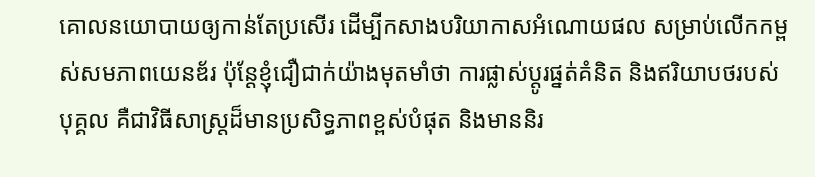គោលនយោបាយឲ្យកាន់តែប្រសើរ ដើម្បីកសាងបរិយាកាសអំណោយផល សម្រាប់លើកកម្ពស់សមភាពយេនឌ័រ ប៉ុន្តែខ្ញុំជឿជាក់យ៉ាងមុតមាំថា ការផ្លាស់ប្តូរផ្នត់គំនិត និងឥរិយាបថរបស់បុគ្គល គឺជាវិធីសាស្ត្រដ៏មានប្រសិទ្ធភាពខ្ពស់បំផុត និងមាននិរ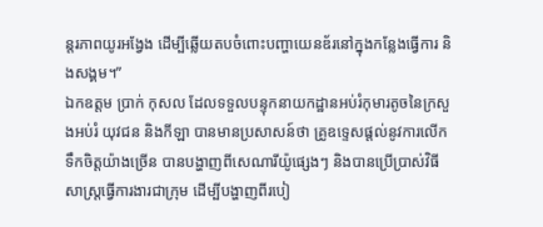ន្តរភាពយូរអង្វែង ដើម្បីឆ្លើយតបចំពោះបញ្ហាយេនឌ័រនៅក្នុងកន្លែងធ្វើការ និងសង្គម។”
ឯកឧត្តម ប្រាក់ កុសល ដែលទទួលបន្ទុកនាយកដ្ឋានអប់រំកុមារតូចនៃក្រសួងអប់រំ យុវជន និងកីឡា បានមានប្រសាសន៍ថា គ្រូឧទ្ទេសផ្តល់នូវការលើកទឹកចិត្តយ៉ាងច្រើន បានបង្ហាញពីសេណារីយ៉ូផ្សេងៗ និងបានប្រើប្រាស់វិធីសាស្ត្រធ្វើការងារជាក្រុម ដើម្បីបង្ហាញពីរបៀ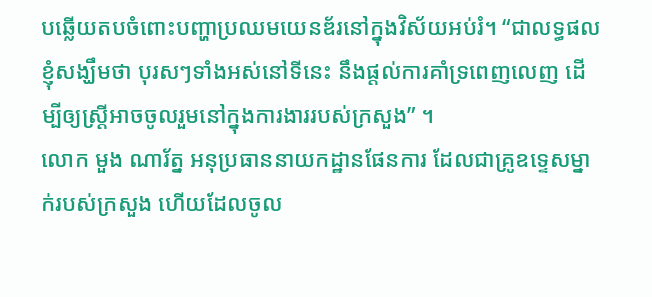បឆ្លើយតបចំពោះបញ្ហាប្រឈមយេនឌ័រនៅក្នុងវិស័យអប់រំ។ “ជាលទ្ធផលខ្ញុំសង្ឃឹមថា បុរសៗទាំងអស់នៅទីនេះ នឹងផ្តល់ការគាំទ្រពេញលេញ ដើម្បីឲ្យស្ត្រីអាចចូលរួមនៅក្នុងការងាររបស់ក្រសួង” ។
លោក មួង ណារ័ត្ន អនុប្រធាននាយកដ្ឋានផែនការ ដែលជាគ្រូឧទ្ទេសម្នាក់របស់ក្រសួង ហើយដែលចូល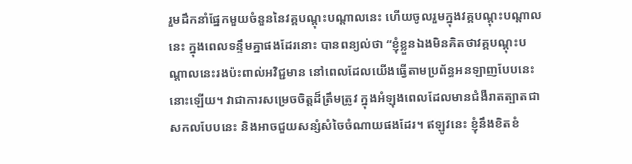រួមដឹកនាំផ្នែកមួយចំនួននៃវគ្គបណ្ដុះបណ្ដាលនេះ ហើយចូលរួមក្នុងវគ្គបណ្ដុះបណ្ដាលនេះ ក្នុងពេលទន្ទឹមគ្នាផងដែរនោះ បានពន្យល់ថា “ខ្ញុំខ្លួនឯងមិនគិតថាវគ្គបណ្ដុះបណ្ដាលនេះរងប៉ះពាល់អវិជ្ជមាន នៅពេលដែលយើងធ្វើតាមប្រព័ន្ធអនឡាញបែបនេះនោះឡើយ។ វាជាការសម្រេចចិត្តដ៏ត្រឹមត្រូវ ក្នុងអំឡុងពេលដែលមានជំងឺរាតត្បាតជាសកលបែបនេះ និងអាចជួយសន្សំសំចៃចំណាយផងដែរ។ ឥឡូវនេះ ខ្ញុំនឹងខិតខំ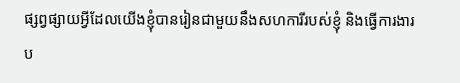ផ្សព្វផ្សាយអ្វីដែលយើងខ្ញុំបានរៀនជាមួយនឹងសហការីរបស់ខ្ញុំ និងធ្វើការងារប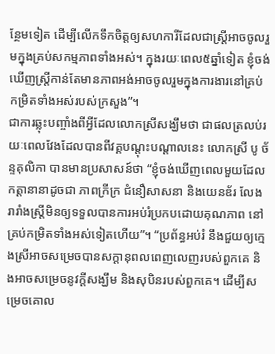ន្ថែមទៀត ដើម្បីលើកទឹកចិត្តឲ្យសហការីដែលជាស្ត្រីអាចចូលរួមក្នុងគ្រប់សកម្មភាពទាំងអស់។ ក្នុងរយៈពេល៥ឆ្នាំទៀត ខ្ញុំចង់ឃើញស្ត្រីកាន់តែមានភាពអង់អាចចូលរួមក្នុងការងារនៅគ្រប់កម្រិតទាំងអស់របស់ក្រសួង”។
ជាការឆ្លុះបញ្ចាំងពីអ្វីដែលលោកស្រីសង្ឃឹមថា ជាផលត្រលប់រយៈពេលវែងដែលបានពីវគ្គបណ្ដុះបណ្ដាលនេះ លោកស្រី បូ ច័ន្ទគុលិកា បានមានប្រសាសន៍ថា “ខ្ញុំចង់ឃើញពេលមួយដែលកត្តានានាដូចជា ភាពក្រីក្រ ជំនឿសាសនា និងយេនឌ័រ លែងរារាំងស្ត្រីមិនឲ្យទទួលបានការអប់រំប្រកបដោយគុណភាព នៅគ្រប់កម្រិតទាំងអស់ទៀតហើយ”។ “ប្រព័ន្ធអប់រំ នឹងជួយឲ្យក្មេងស្រីអាចសម្រេចបានសក្ដានុពលពេញលេញរបស់ពួកគេ និងអាចសម្រេចនូវក្ដីសង្ឃឹម និងសុបិនរបស់ពួកគេ។ ដើម្បីសម្រេចគោល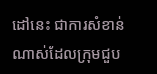ដៅនេះ ជាការសំខាន់ណាស់ដែលក្រុមជួប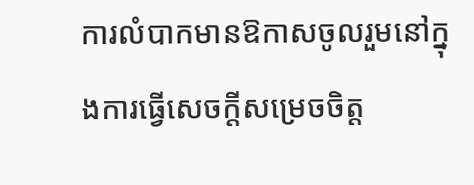ការលំបាកមានឱកាសចូលរួមនៅក្នុងការធ្វើសេចក្ដីសម្រេចចិត្ត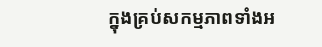ក្នុងគ្រប់សកម្មភាពទាំងអ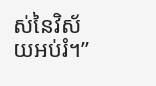ស់នៃវិស័យអប់រំ។”